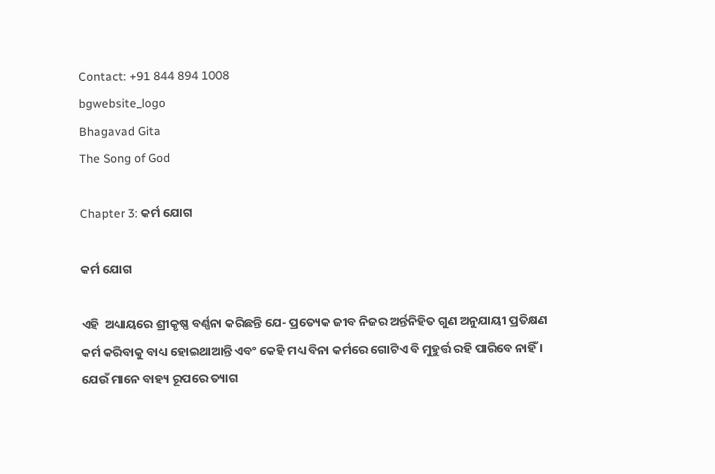Contact: +91 844 894 1008
bgwebsite_logo
Bhagavad Gita
The Song of God

Chapter 3: କର୍ମ ଯୋଗ

କର୍ମ ଯୋଗ

ଏହି  ଅଧ୍ୟାୟରେ ଶ୍ରୀକୃଷ୍ଣ ବର୍ଣ୍ଣନା କରିଛନ୍ତି ଯେ- ପ୍ରତ୍ୟେକ ଜୀବ ନିଜର ଅର୍ନ୍ତନିହିତ ଗୁଣ ଅନୁଯାୟୀ ପ୍ରତିକ୍ଷଣ କର୍ମ କରିବାକୁ ବାଧ୍ୟ ହୋଇଥାଆନ୍ତି ଏବଂ କେହି ମଧ୍ୟ ବିନା କର୍ମରେ ଗୋଟିଏ ବି ମୁହୁର୍ତ୍ତ ରହି ପାରିବେ ନାହିଁ । ଯେଉଁ ମାନେ ବାହ୍ୟ ରୂପରେ ତ୍ୟାଗ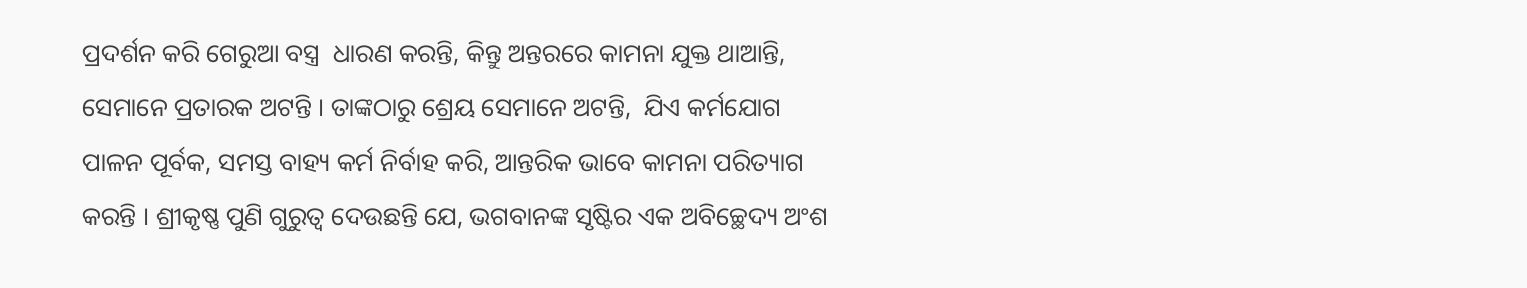ପ୍ରଦର୍ଶନ କରି ଗେରୁଆ ବସ୍ତ୍ର  ଧାରଣ କରନ୍ତି, କିନ୍ତୁ ଅନ୍ତରରେ କାମନା ଯୁକ୍ତ ଥାଆନ୍ତି, ସେମାନେ ପ୍ରତାରକ ଅଟନ୍ତି । ତାଙ୍କଠାରୁ ଶ୍ରେୟ ସେମାନେ ଅଟନ୍ତି,  ଯିଏ କର୍ମଯୋଗ ପାଳନ ପୂର୍ବକ, ସମସ୍ତ ବାହ୍ୟ କର୍ମ ନିର୍ବାହ କରି, ଆନ୍ତରିକ ଭାବେ କାମନା ପରିତ୍ୟାଗ କରନ୍ତି । ଶ୍ରୀକୃଷ୍ଣ ପୁଣି ଗୁରୁତ୍ୱ ଦେଉଛନ୍ତି ଯେ, ଭଗବାନଙ୍କ ସୃଷ୍ଟିର ଏକ ଅବିଚ୍ଛେଦ୍ୟ ଅଂଶ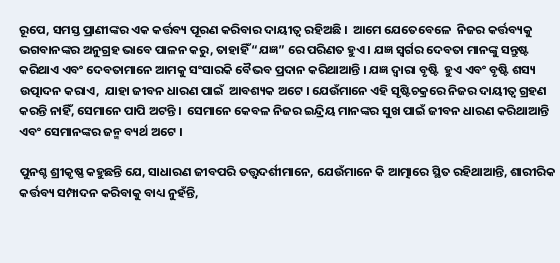ରୂପେ, ସମସ୍ତ ପ୍ରାଣୀଙ୍କର ଏକ କର୍ତ୍ତବ୍ୟ ପୂରଣ କରିବାର ଦାୟୀତ୍ୱ ରହିଅଛି ।  ଆମେ ଯେତେବେଳେ  ନିଜର କର୍ତ୍ତବ୍ୟକୁ ଭଗବାନଙ୍କର ଅନୁଗ୍ରହ ଭାବେ ପାଳନ କରୁ, ତାହାହିଁ “ଯଜ୍ଞ” ରେ ପରିଣତ ହୁଏ । ଯଜ୍ଞ ସ୍ୱର୍ଗର ଦେବତା ମାନଙ୍କୁ ସନ୍ତୁଷ୍ଟ କରିଥାଏ ଏବଂ ଦେବତାମାନେ ଆମକୁ ସଂସାରକି ବୈଭବ ପ୍ରଦାନ କରିଥାଆନ୍ତି । ଯଜ୍ଞ ଦ୍ୱାରା ବୃଷ୍ଟି  ହୁଏ ଏବଂ ବୃଷ୍ଟି ଶସ୍ୟ ଉତ୍ପାଦନ କରାଏ,  ଯାହା ଜୀବନ ଧାରଣ ପାଇଁ  ଆବଶ୍ୟକ ଅଟେ । ଯେଉଁମାନେ ଏହି ସୃଷ୍ଟିଚକ୍ରରେ ନିଜର ଦାୟୀତ୍ୱ ଗ୍ରହଣ କରନ୍ତି ନାହିଁ, ସେମାନେ ପାପି ଅଟନ୍ତି ।  ସେମାନେ କେବଳ ନିଜର ଇନ୍ଦ୍ରିୟ ମାନଙ୍କର ସୁଖ ପାଇଁ ଜୀବନ ଧାରଣ କରିଥାଆନ୍ତି ଏବଂ ସେମାନଙ୍କର ଜନ୍ମ ବ୍ୟର୍ଥ ଅଟେ ।

ପୁନଶ୍ଚ ଶ୍ରୀକୃଷ୍ଣ କହୁଛନ୍ତି ଯେ, ସାଧାରଣ ଜୀବପରି ତତ୍ତ୍ୱଦର୍ଶୀମାନେ, ଯେଉଁମାନେ କି ଆତ୍ମାରେ ସ୍ଥିତ ରହିଥାଆନ୍ତି, ଶାରୀରିକ କର୍ତ୍ତବ୍ୟ ସମ୍ପାଦନ କରିବାକୁ ବାଧ୍ୟ ନୁହଁନ୍ତି,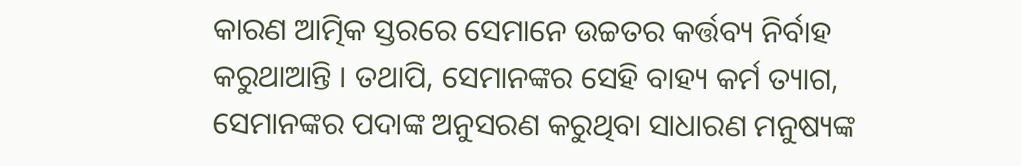କାରଣ ଆତ୍ମିକ ସ୍ତରରେ ସେମାନେ ଉଚ୍ଚତର କର୍ତ୍ତବ୍ୟ ନିର୍ବାହ କରୁଥାଆନ୍ତି । ତଥାପି, ସେମାନଙ୍କର ସେହି ବାହ୍ୟ କର୍ମ ତ୍ୟାଗ, ସେମାନଙ୍କର ପଦାଙ୍କ ଅନୁସରଣ କରୁଥିବା ସାଧାରଣ ମନୁଷ୍ୟଙ୍କ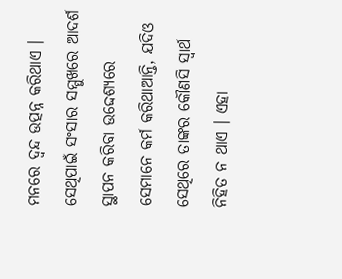ମନରେ ଦ୍ୱନ୍ଦ ଉତ୍ପନ୍ନ କରିଥାଏ । ସେଥିପାଇଁ ସଂସାର ସମ୍ମୁଖରେ ଆଦର୍ଶ ସ୍ଥାପନ କରିବା ଉଦ୍ଦେଶ୍ୟରେ ସେମାନେ କର୍ମ କରିଥାଆନ୍ତି, ଯଦିଓ ସେଥିରେ ତାଙ୍କର କୌଣସି ସ୍ୱାର୍ଥ ନିହିତ ନ ଥାଏ । ଏହା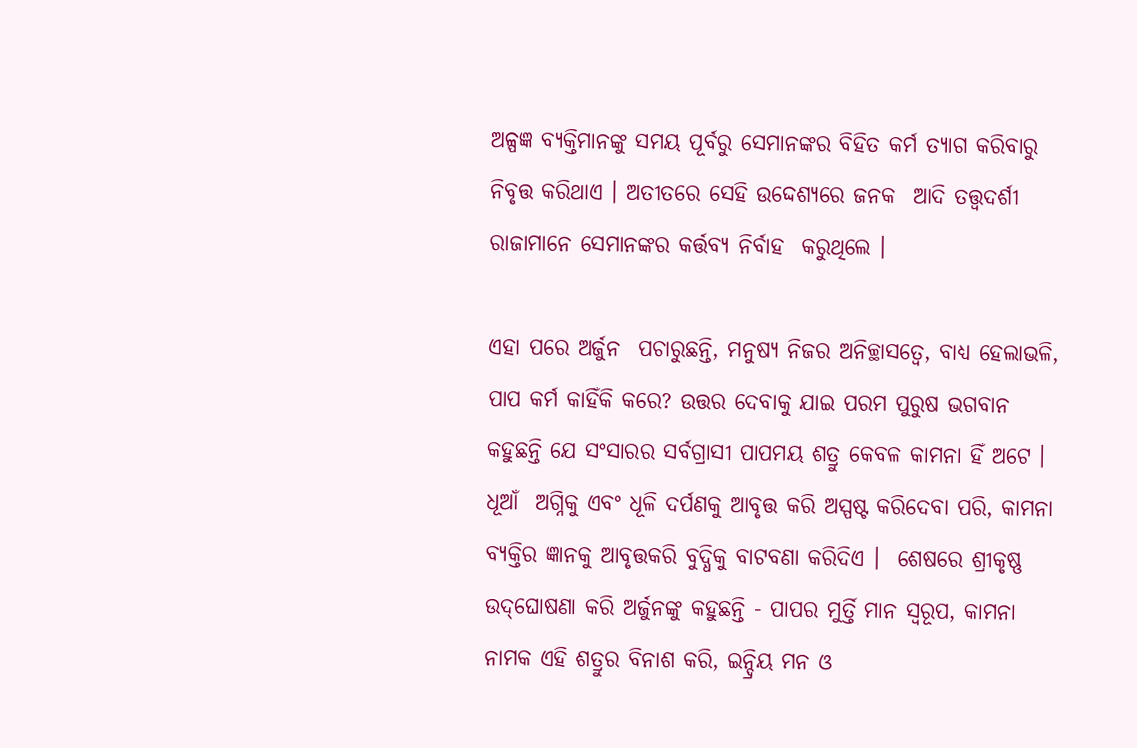ଅଳ୍ପଜ୍ଞ ବ୍ୟକ୍ତିମାନଙ୍କୁ ସମୟ ପୂର୍ବରୁ ସେମାନଙ୍କର ବିହିତ କର୍ମ ତ୍ୟାଗ କରିବାରୁ ନିବୃତ୍ତ କରିଥାଏ । ଅତୀତରେ ସେହି ଉଦ୍ଦେଶ୍ୟରେ ଜନକ  ଆଦି ତତ୍ତ୍ୱଦର୍ଶୀ ରାଜାମାନେ ସେମାନଙ୍କର କର୍ତ୍ତବ୍ୟ ନିର୍ବାହ  କରୁଥିଲେ ।

ଏହା ପରେ ଅର୍ଜୁନ  ପଚାରୁଛନ୍ତି, ମନୁଷ୍ୟ ନିଜର ଅନିଚ୍ଛାସତ୍ୱେ, ବାଧ୍ୟ ହେଲାଭଳି, ପାପ କର୍ମ କାହିଁକି କରେ? ଉତ୍ତର ଦେବାକୁ ଯାଇ ପରମ ପୁରୁଷ ଭଗବାନ କହୁଛନ୍ତି ଯେ ସଂସାରର ସର୍ବଗ୍ରାସୀ ପାପମୟ ଶତ୍ରୁ କେବଳ କାମନା ହିଁ ଅଟେ । ଧୂଆଁ  ଅଗ୍ନିକୁ ଏବଂ ଧୂଳି ଦର୍ପଣକୁ ଆବୃତ୍ତ କରି ଅସ୍ପଷ୍ଟ କରିଦେବା ପରି, କାମନା ବ୍ୟକ୍ତିର ଜ୍ଞାନକୁ ଆବୃତ୍ତକରି ବୁଦ୍ଧିକୁ ବାଟବଣା କରିଦିଏ ।  ଶେଷରେ ଶ୍ରୀକୃଷ୍ଣ ଉଦ୍‌ଘୋଷଣା କରି ଅର୍ଜୁନଙ୍କୁ କହୁଛନ୍ତି - ପାପର ମୁର୍ତ୍ତି ମାନ ସ୍ୱରୂପ, କାମନା ନାମକ ଏହି ଶତ୍ରୁର ବିନାଶ କରି, ଇନ୍ଦ୍ରିୟ ମନ ଓ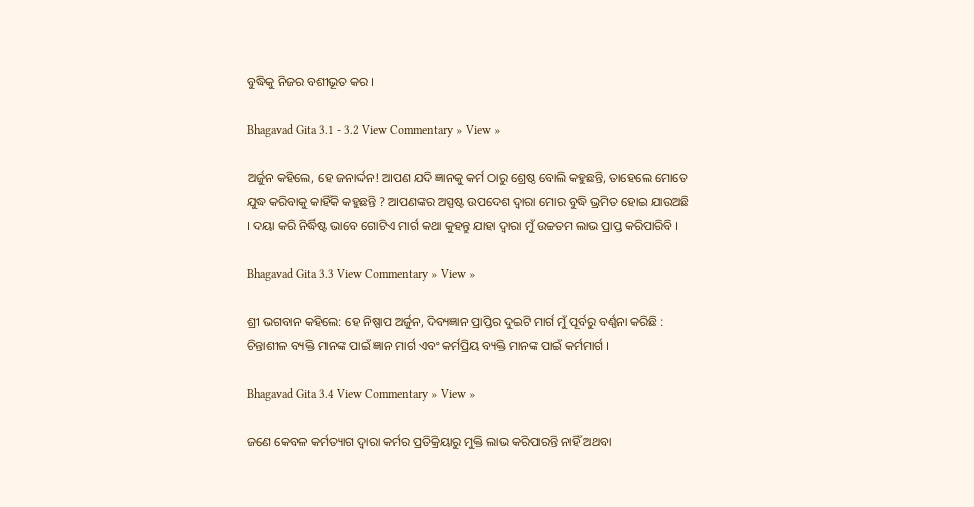ବୁଦ୍ଧିକୁ ନିଜର ବଶୀଭୂତ କର ।

Bhagavad Gita 3.1 - 3.2 View Commentary » View »

ଅର୍ଜୁନ କହିଲେ, ହେ ଜନାର୍ଦ୍ଦନ! ଆପଣ ଯଦି ଜ୍ଞାନକୁ କର୍ମ ଠାରୁ ଶ୍ରେଷ୍ଠ ବୋଲି କହୁଛନ୍ତି, ତାହେଲେ ମୋତେ ଯୁଦ୍ଧ କରିବାକୁ କାହିଁକି କହୁଛନ୍ତି ? ଆପଣଙ୍କର ଅସ୍ପଷ୍ଟ ଉପଦେଶ ଦ୍ୱାରା ମୋର ବୁଦ୍ଧି ଭ୍ରମିତ ହୋଇ ଯାଉଅଛି । ଦୟା କରି ନିର୍ଦ୍ଧିଷ୍ଟ ଭାବେ ଗୋଟିଏ ମାର୍ଗ କଥା କୁହନ୍ତୁ ଯାହା ଦ୍ୱାରା ମୁଁ ଉଚ୍ଚତମ ଲାଭ ପ୍ରାପ୍ତ କରିପାରିବି ।

Bhagavad Gita 3.3 View Commentary » View »

ଶ୍ରୀ ଭଗବାନ କହିଲେ: ହେ ନିଷ୍ପାପ ଅର୍ଜୁନ, ଦିବ୍ୟଜ୍ଞାନ ପ୍ରାପ୍ତିର ଦୁଇଟି ମାର୍ଗ ମୁଁ ପୂର୍ବରୁ ବର୍ଣ୍ଣନା କରିଛି : ଚିନ୍ତାଶୀଳ ବ୍ୟକ୍ତି ମାନଙ୍କ ପାଇଁ ଜ୍ଞାନ ମାର୍ଗ ଏବଂ କର୍ମପ୍ରିୟ ବ୍ୟକ୍ତି ମାନଙ୍କ ପାଇଁ କର୍ମମାର୍ଗ ।

Bhagavad Gita 3.4 View Commentary » View »

ଜଣେ କେବଳ କର୍ମତ୍ୟାଗ ଦ୍ୱାରା କର୍ମର ପ୍ରତିକ୍ରିୟାରୁ ମୁକ୍ତି ଲାଭ କରିପାରନ୍ତି ନାହିଁ ଅଥବା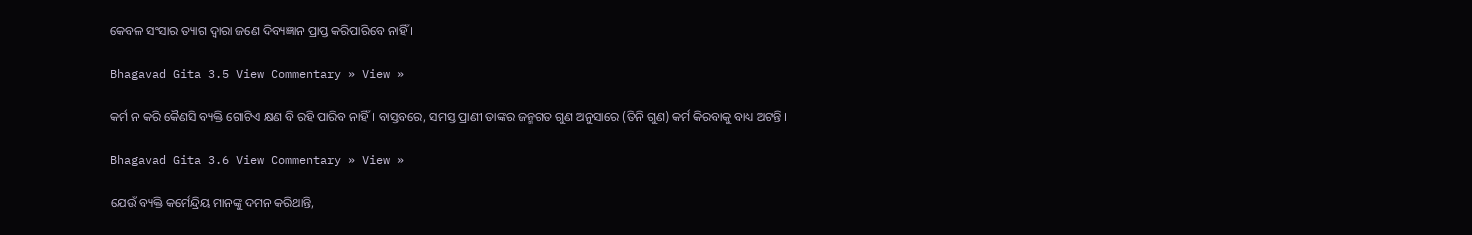କେବଳ ସଂସାର ତ୍ୟାଗ ଦ୍ୱାରା ଜଣେ ଦିବ୍ୟଜ୍ଞାନ ପ୍ରାପ୍ତ କରିପାରିବେ ନାହିଁ ।

Bhagavad Gita 3.5 View Commentary » View »

କର୍ମ ନ କରି କୈଣସି ବ୍ୟକ୍ତି ଗୋଟିଏ କ୍ଷଣ ବି ରହି ପାରିବ ନାହିଁ । ବାସ୍ତବରେ, ସମସ୍ତ ପ୍ରାଣୀ ତାଙ୍କର ଜନ୍ମଗତ ଗୁଣ ଅନୁସାରେ (ତିନି ଗୁଣ) କର୍ମ କିରବାକୁ ବାଧ୍ୟ ଅଟନ୍ତି ।

Bhagavad Gita 3.6 View Commentary » View »

ଯେଉଁ ବ୍ୟକ୍ତି କର୍ମେନ୍ଦ୍ରିୟ ମାନଙ୍କୁ ଦମନ କରିଥାନ୍ତି,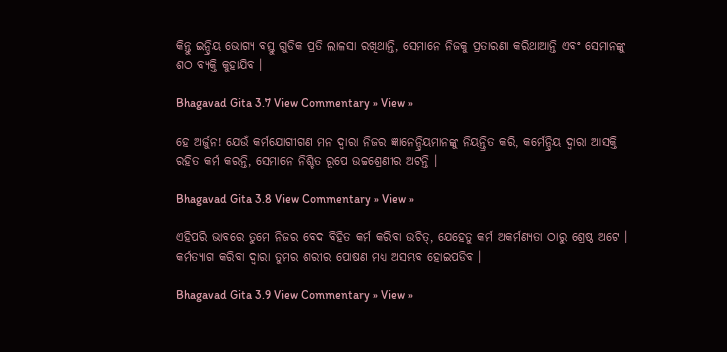କିନ୍ତୁ ଇନ୍ଦ୍ରିୟ ଭୋଗ୍ୟ ବସ୍ତୁ ଗୁଡିକ ପ୍ରତି ଲାଳସା ରଖିଥାନ୍ତି, ସେମାନେ ନିଜକୁ ପ୍ରତାରଣା କରିଥାଆନ୍ତି ଏବଂ ସେମାନଙ୍କୁ ଶଠ ବ୍ୟକ୍ତି କୁହାଯିବ ।

Bhagavad Gita 3.7 View Commentary » View »

ହେ ଅର୍ଜୁନ! ଯେଉଁ କର୍ମଯୋଗୀଗଣ ମନ ଦ୍ୱାରା ନିଜର ଜ୍ଞାନେନ୍ଦ୍ରିୟମାନଙ୍କୁ ନିୟନ୍ତ୍ରିତ କରି, କର୍ମେନ୍ଦ୍ରିୟ ଦ୍ୱାରା ଆସକ୍ତି ରହିତ କର୍ମ କରନ୍ତି, ସେମାନେ ନିଶ୍ଚିତ ରୂପେ ଉଚ୍ଚଶ୍ରେଣୀର ଅଟନ୍ତି ।

Bhagavad Gita 3.8 View Commentary » View »

ଏହିପରି ଭାବରେ ତୁମେ ନିଜର ବେଦ ବିହିତ କର୍ମ କରିବା ଉଚିତ୍‌, ଯେହେତୁ କର୍ମ ଅକର୍ମଣ୍ୟତା ଠାରୁ ଶ୍ରେଷ୍ଠ ଅଟେ । କର୍ମତ୍ୟାଗ କରିବା ଦ୍ୱାରା ତୁମର ଶରୀର ପୋଷଣ ମଧ୍ୟ ଅସମ୍ଭବ ହୋଇପଡିବ ।

Bhagavad Gita 3.9 View Commentary » View »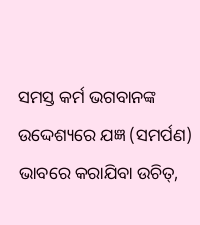ସମସ୍ତ କର୍ମ ଭଗବାନଙ୍କ ଉଦ୍ଦେଶ୍ୟରେ ଯଜ୍ଞ (ସମର୍ପଣ) ଭାବରେ କରାଯିବା ଉଚିତ୍‌,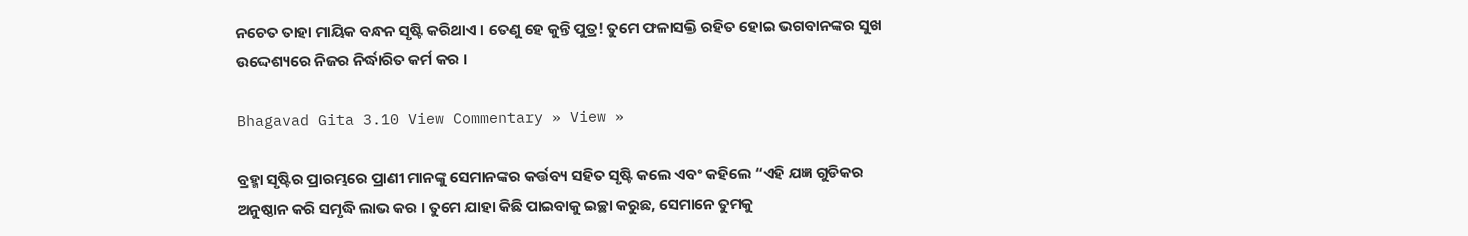ନଚେତ ତାହା ମାୟିକ ବନ୍ଧନ ସୃଷ୍ଟି କରିଥାଏ । ତେଣୁ ହେ କୁନ୍ତି ପୁତ୍ର! ତୁମେ ଫଳାସକ୍ତି ରହିତ ହୋଇ ଭଗବାନଙ୍କର ସୁଖ ଉଦ୍ଦେଶ୍ୟରେ ନିଜର ନିର୍ଦ୍ଧାରିତ କର୍ମ କର ।

Bhagavad Gita 3.10 View Commentary » View »

ବ୍ରହ୍ମା ସୃଷ୍ଟିର ପ୍ରାରମ୍ଭରେ ପ୍ରାଣୀ ମାନଙ୍କୁ ସେମାନଙ୍କର କର୍ତ୍ତବ୍ୟ ସହିତ ସୃଷ୍ଟି କଲେ ଏବଂ କହିଲେ “ଏହି ଯଜ୍ଞ ଗୁଡିକର ଅନୁଷ୍ଠାନ କରି ସମୃଦ୍ଧି ଲାଭ କର । ତୁମେ ଯାହା କିଛି ପାଇବାକୁ ଇଚ୍ଛା କରୁଛ, ସେମାନେ ତୁମକୁ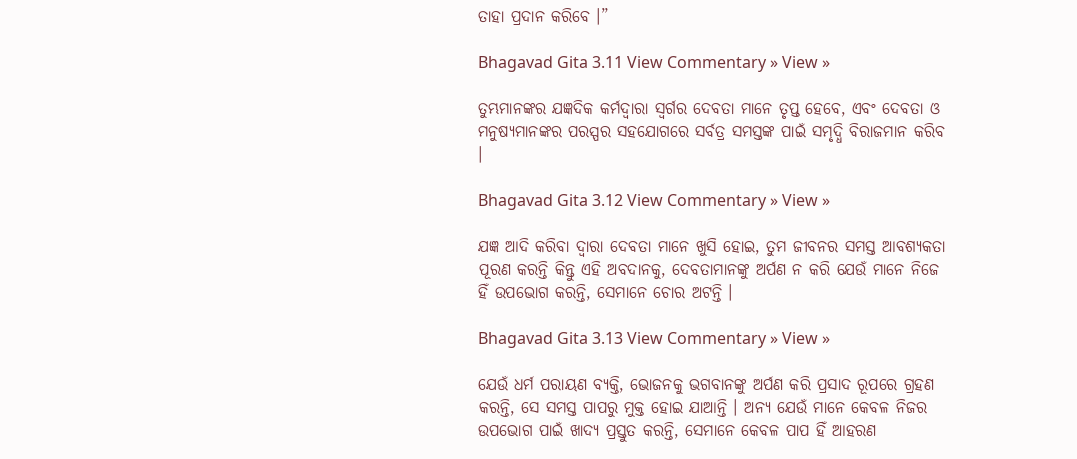ତାହା ପ୍ରଦାନ କରିବେ ।”

Bhagavad Gita 3.11 View Commentary » View »

ତୁମ୍ଭମାନଙ୍କର ଯଜ୍ଞଦିକ କର୍ମଦ୍ୱାରା ସ୍ୱର୍ଗର ଦେବତା ମାନେ ତୃପ୍ତ ହେବେ, ଏବଂ ଦେବତା ଓ ମନୁଷ୍ୟମାନଙ୍କର ପରସ୍ପର ସହଯୋଗରେ ସର୍ବତ୍ର ସମସ୍ତଙ୍କ ପାଇଁ ସମୃଦ୍ଧି ବିରାଜମାନ କରିବ ।

Bhagavad Gita 3.12 View Commentary » View »

ଯଜ୍ଞ ଆଦି କରିବା ଦ୍ୱାରା ଦେବତା ମାନେ ଖୁସି ହୋଇ, ତୁମ ଜୀବନର ସମସ୍ତ ଆବଶ୍ୟକତା ପୂରଣ କରନ୍ତି କିନ୍ତୁ ଏହି ଅବଦାନକୁ, ଦେବତାମାନଙ୍କୁ ଅର୍ପଣ ନ କରି ଯେଉଁ ମାନେ ନିଜେ ହିଁ ଉପଭୋଗ କରନ୍ତି, ସେମାନେ ଚୋର ଅଟନ୍ତି ।

Bhagavad Gita 3.13 View Commentary » View »

ଯେଉଁ ଧର୍ମ ପରାୟଣ ବ୍ୟକ୍ତି, ଭୋଜନକୁ ଭଗବାନଙ୍କୁ ଅର୍ପଣ କରି ପ୍ରସାଦ ରୂପରେ ଗ୍ରହଣ କରନ୍ତି, ସେ ସମସ୍ତ ପାପରୁ ମୁକ୍ତ ହୋଇ ଯାଆନ୍ତି । ଅନ୍ୟ ଯେଉଁ ମାନେ କେବଳ ନିଜର ଉପଭୋଗ ପାଇଁ ଖାଦ୍ୟ ପ୍ରସ୍ତୁତ କରନ୍ତି, ସେମାନେ କେବଳ ପାପ ହିଁ ଆହରଣ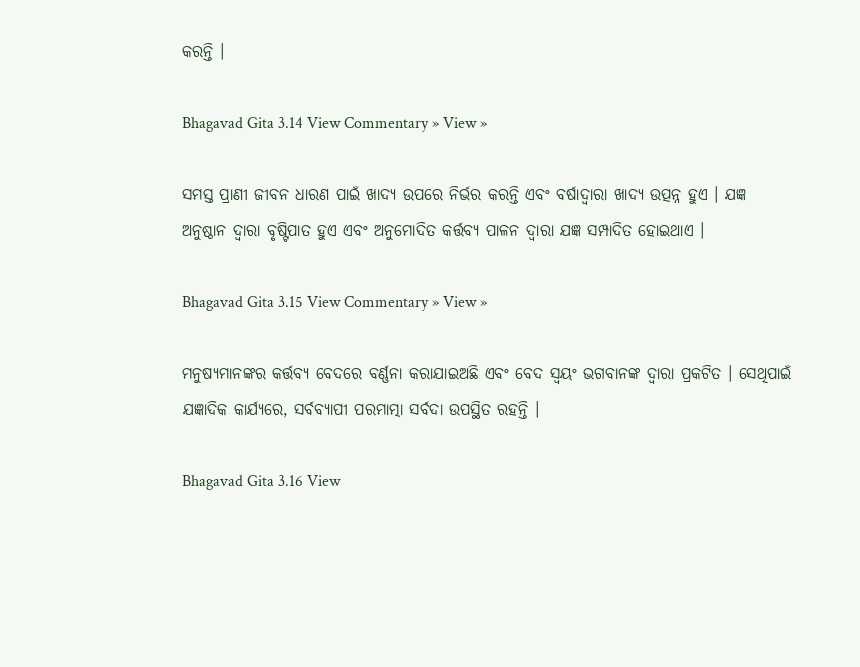କରନ୍ତି ।

Bhagavad Gita 3.14 View Commentary » View »

ସମସ୍ତ ପ୍ରାଣୀ ଜୀବନ ଧାରଣ ପାଇଁ ଖାଦ୍ୟ ଉପରେ ନିର୍ଭର କରନ୍ତି ଏବଂ ବର୍ଷାଦ୍ୱାରା ଖାଦ୍ୟ ଉତ୍ପନ୍ନ ହୁଏ । ଯଜ୍ଞ ଅନୁଷ୍ଠାନ ଦ୍ୱାରା ବୃଷ୍ଟିପାତ ହୁଏ ଏବଂ ଅନୁମୋଦିତ କର୍ତ୍ତବ୍ୟ ପାଳନ ଦ୍ୱାରା ଯଜ୍ଞ ସମ୍ପାଦିତ ହୋଇଥାଏ ।

Bhagavad Gita 3.15 View Commentary » View »

ମନୁଷ୍ୟମାନଙ୍କର କର୍ତ୍ତବ୍ୟ ବେଦରେ ବର୍ଣ୍ଣନା କରାଯାଇଅଛି ଏବଂ ବେଦ ସ୍ୱୟଂ ଭଗବାନଙ୍କ ଦ୍ୱାରା ପ୍ରକଟିତ । ସେଥିପାଇଁ ଯଜ୍ଞାଦିକ କାର୍ଯ୍ୟରେ, ସର୍ବବ୍ୟାପୀ ପରମାତ୍ମା ସର୍ବଦା ଉପସ୍ଥିତ ରହନ୍ତି ।

Bhagavad Gita 3.16 View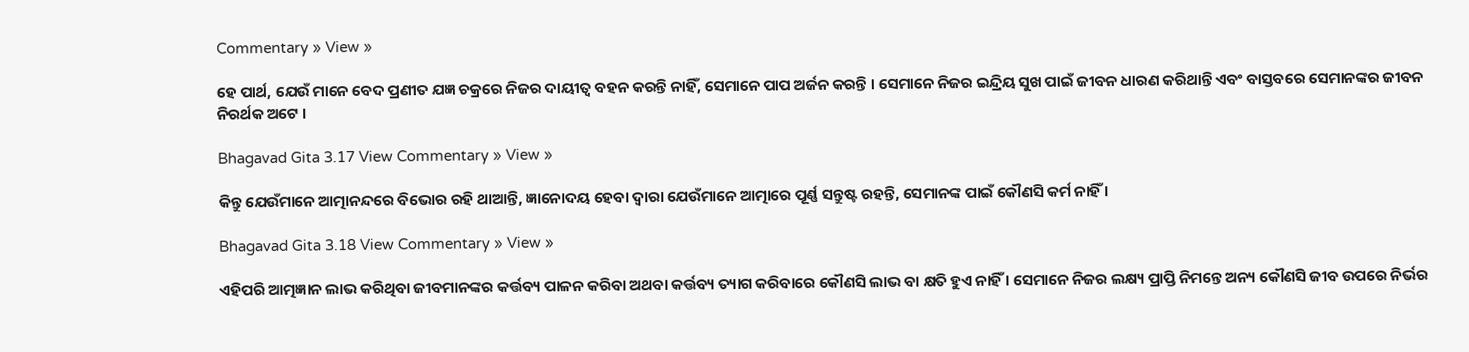Commentary » View »

ହେ ପାର୍ଥ, ଯେଉଁ ମାନେ ବେଦ ପ୍ରଣୀତ ଯଜ୍ଞ ଚକ୍ରରେ ନିଜର ଦାୟୀତ୍ୱ ବହନ କରନ୍ତି ନାହିଁ, ସେମାନେ ପାପ ଅର୍ଜନ କରନ୍ତି । ସେମାନେ ନିଜର ଇନ୍ଦ୍ରିୟ ସୁଖ ପାଇଁ ଜୀବନ ଧାରଣ କରିଥାନ୍ତି ଏବଂ ବାସ୍ତବରେ ସେମାନଙ୍କର ଜୀବନ ନିରର୍ଥକ ଅଟେ ।

Bhagavad Gita 3.17 View Commentary » View »

କିନ୍ତୁ ଯେଉଁମାନେ ଆତ୍ମାନନ୍ଦରେ ବିଭୋର ରହି ଥାଆନ୍ତି, ଜ୍ଞାନୋଦୟ ହେବା ଦ୍ୱାରା ଯେଉଁମାନେ ଆତ୍ମାରେ ପୂର୍ଣ୍ଣ ସନ୍ତୁଷ୍ଟ ରହନ୍ତି, ସେମାନଙ୍କ ପାଇଁ କୌଣସି କର୍ମ ନାହିଁ ।

Bhagavad Gita 3.18 View Commentary » View »

ଏହିପରି ଆତ୍ମଜ୍ଞାନ ଲାଭ କରିଥିବା ଜୀବମାନଙ୍କର କର୍ତ୍ତବ୍ୟ ପାଳନ କରିବା ଅଥବା କର୍ତ୍ତବ୍ୟ ତ୍ୟାଗ କରିବାରେ କୌଣସି ଲାଭ ବା କ୍ଷତି ହୁଏ ନାହିଁ । ସେମାନେ ନିଜର ଲକ୍ଷ୍ୟ ପ୍ରାପ୍ତି ନିମନ୍ତେ ଅନ୍ୟ କୌଣସି ଜୀବ ଉପରେ ନିର୍ଭର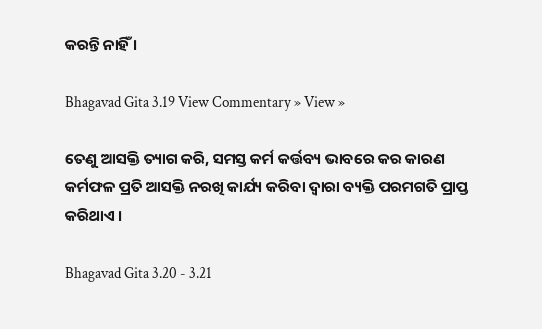କରନ୍ତି ନାହିଁ ।

Bhagavad Gita 3.19 View Commentary » View »

ତେଣୁ ଆସକ୍ତି ତ୍ୟାଗ କରି, ସମସ୍ତ କର୍ମ କର୍ତ୍ତବ୍ୟ ଭାବରେ କର କାରଣ କର୍ମଫଳ ପ୍ରତି ଆସକ୍ତି ନରଖି କାର୍ଯ୍ୟ କରିବା ଦ୍ୱାରା ବ୍ୟକ୍ତି ପରମଗତି ପ୍ରାପ୍ତ କରିଥାଏ ।

Bhagavad Gita 3.20 - 3.21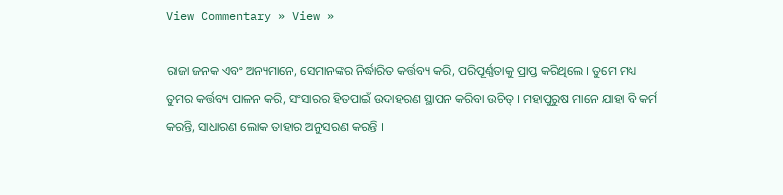View Commentary » View »

ରାଜା ଜନକ ଏବଂ ଅନ୍ୟମାନେ, ସେମାନଙ୍କର ନିର୍ଦ୍ଧାରିତ କର୍ତ୍ତବ୍ୟ କରି, ପରିପୂର୍ଣ୍ଣତାକୁ ପ୍ରାପ୍ତ କରିଥିଲେ । ତୁମେ ମଧ୍ୟ ତୁମର କର୍ତ୍ତବ୍ୟ ପାଳନ କରି, ସଂସାରର ହିତପାଇଁ ଉଦାହରଣ ସ୍ଥାପନ କରିବା ଉଚିତ୍ । ମହାପୁରୁଷ ମାନେ ଯାହା ବି କର୍ମ କରନ୍ତି, ସାଧାରଣ ଲୋକ ତାହାର ଅନୁସରଣ କରନ୍ତି ।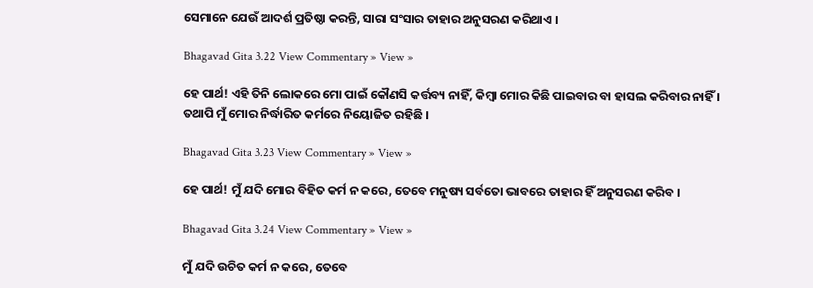ସେମାନେ ଯେଉଁ ଆଦର୍ଶ ପ୍ରତିଷ୍ଠା କରନ୍ତି, ସାରା ସଂସାର ତାହାର ଅନୁସରଣ କରିଥାଏ ।

Bhagavad Gita 3.22 View Commentary » View »

ହେ ପାର୍ଥ! ଏହି ତିନି ଲୋକରେ ମୋ ପାଇଁ କୌଣସି କର୍ତ୍ତବ୍ୟ ନାହିଁ, କିମ୍ବା ମୋର କିଛି ପାଇବାର ବା ହାସଲ କରିବାର ନାହିଁ । ତଥାପି ମୁଁ ମୋର ନିର୍ଦ୍ଧାରିତ କର୍ମରେ ନିୟୋଜିତ ରହିଛି ।

Bhagavad Gita 3.23 View Commentary » View »

ହେ ପାର୍ଥ! ମୁଁ ଯଦି ମୋର ବିହିତ କର୍ମ ନ କରେ, ତେବେ ମନୁଷ୍ୟ ସର୍ବତୋ ଭାବରେ ତାହାର ହିଁ ଅନୁସରଣ କରିବ ।

Bhagavad Gita 3.24 View Commentary » View »

ମୁଁ ଯଦି ଉଚିତ କର୍ମ ନ କରେ, ତେବେ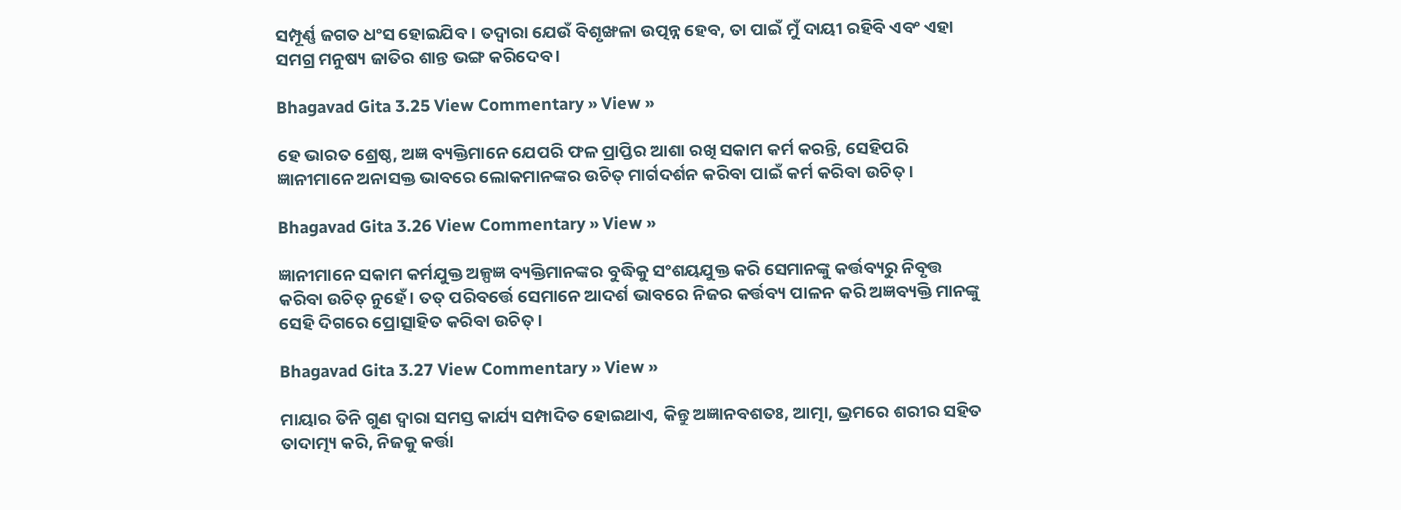ସମ୍ପୂର୍ଣ୍ଣ ଜଗତ ଧଂସ ହୋଇଯିବ । ତଦ୍ୱାରା ଯେଉଁ ବିଶୃଙ୍ଖଳା ଉତ୍ପନ୍ନ ହେବ, ତା ପାଇଁ ମୁଁ ଦାୟୀ ରହିବି ଏବଂ ଏହା ସମଗ୍ର ମନୁଷ୍ୟ ଜାତିର ଶାନ୍ତ ଭଙ୍ଗ କରିଦେବ ।

Bhagavad Gita 3.25 View Commentary » View »

ହେ ଭାରତ ଶ୍ରେଷ୍ଠ, ଅଜ୍ଞ ବ୍ୟକ୍ତିମାନେ ଯେପରି ଫଳ ପ୍ରାପ୍ତିର ଆଶା ରଖି ସକାମ କର୍ମ କରନ୍ତି, ସେହିପରି ଜ୍ଞାନୀମାନେ ଅନାସକ୍ତ ଭାବରେ ଲୋକମାନଙ୍କର ଉଚିତ୍ ମାର୍ଗଦର୍ଶନ କରିବା ପାଇଁ କର୍ମ କରିବା ଉଚିତ୍ ।

Bhagavad Gita 3.26 View Commentary » View »

ଜ୍ଞାନୀମାନେ ସକାମ କର୍ମଯୁକ୍ତ ଅଳ୍ପଜ୍ଞ ବ୍ୟକ୍ତିମାନଙ୍କର ବୁଦ୍ଧିକୁ ସଂଶୟଯୁକ୍ତ କରି ସେମାନଙ୍କୁ କର୍ତ୍ତବ୍ୟରୁ ନିବୃତ୍ତ କରିବା ଉଚିତ୍ ନୁହେଁ । ତତ୍ ପରିବର୍ତ୍ତେ ସେମାନେ ଆଦର୍ଶ ଭାବରେ ନିଜର କର୍ତ୍ତବ୍ୟ ପାଳନ କରି ଅଜ୍ଞବ୍ୟକ୍ତି ମାନଙ୍କୁ ସେହି ଦିଗରେ ପ୍ରୋତ୍ସାହିତ କରିବା ଉଚିତ୍ ।

Bhagavad Gita 3.27 View Commentary » View »

ମାୟାର ତିନି ଗୁଣ ଦ୍ୱାରା ସମସ୍ତ କାର୍ଯ୍ୟ ସମ୍ପାଦିତ ହୋଇଥାଏ, କିନ୍ତୁ ଅଜ୍ଞାନବଶତଃ, ଆତ୍ମା, ଭ୍ରମରେ ଶରୀର ସହିତ ତାଦାତ୍ମ୍ୟ କରି, ନିଜକୁ କର୍ତ୍ତା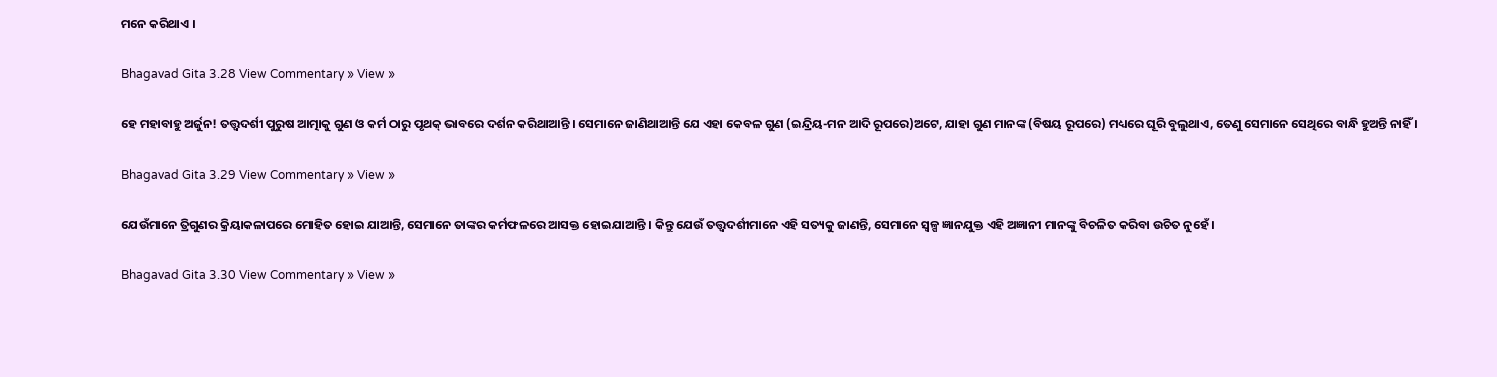ମନେ କରିଥାଏ ।

Bhagavad Gita 3.28 View Commentary » View »

ହେ ମହାବାହୁ ଅର୍ଜୁନ! ତତ୍ତ୍ୱଦର୍ଶୀ ପୁରୁଷ ଆତ୍ମାକୁ ଗୁଣ ଓ କର୍ମ ଠାରୁ ପୃଥକ୍ ଭାବରେ ଦର୍ଶନ କରିଥାଆନ୍ତି । ସେମାନେ ଜାଣିଥାଆନ୍ତି ଯେ ଏହା କେବଳ ଗୁଣ (ଇନ୍ଦ୍ରିୟ-ମନ ଆଦି ରୂପରେ)ଅଟେ, ଯାହା ଗୁଣ ମାନଙ୍କ (ବିଷୟ ରୂପରେ) ମଧ୍ୟରେ ଘୂରି ବୁଲୁଥାଏ, ତେଣୁ ସେମାନେ ସେଥିରେ ବାନ୍ଧି ହୁଅନ୍ତି ନାହିଁ ।

Bhagavad Gita 3.29 View Commentary » View »

ଯେଉଁମାନେ ତ୍ରିଗୁଣର କ୍ରିୟାକଳାପରେ ମୋହିତ ହୋଇ ଯାଆନ୍ତି, ସେମାନେ ତାଙ୍କର କର୍ମଫଳରେ ଆସକ୍ତ ହୋଇଯାଆନ୍ତି । କିନ୍ତୁ ଯେଉଁ ତତ୍ତ୍ୱଦର୍ଶୀମାନେ ଏହି ସତ୍ୟକୁ ଜାଣନ୍ତି, ସେମାନେ ସ୍ୱଳ୍ପ ଜ୍ଞାନଯୁକ୍ତ ଏହି ଅଜ୍ଞାନୀ ମାନଙ୍କୁ ବିଚଳିତ କରିବା ଉଚିତ ନୁହେଁ ।

Bhagavad Gita 3.30 View Commentary » View »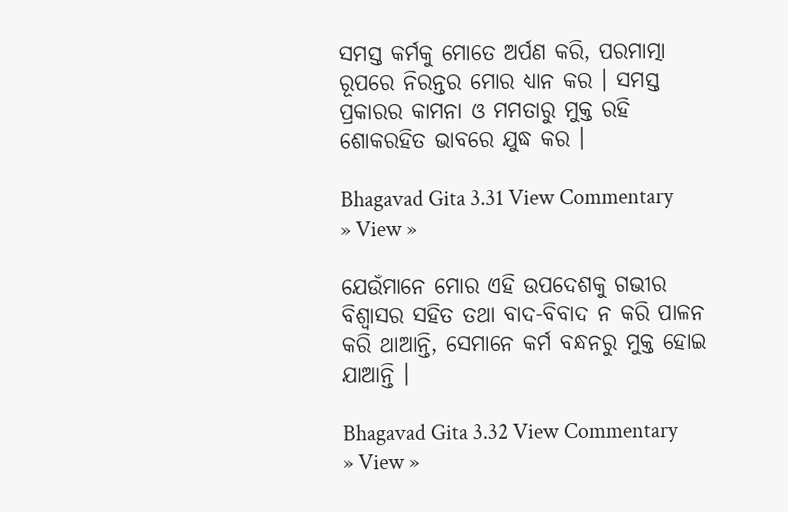ସମସ୍ତ କର୍ମକୁ ମୋତେ ଅର୍ପଣ କରି, ପରମାତ୍ମା ରୂପରେ ନିରନ୍ତର ମୋର ଧ୍ୟାନ କର । ସମସ୍ତ ପ୍ରକାରର କାମନା ଓ ମମତାରୁ ମୁକ୍ତ ରହି ଶୋକରହିତ ଭାବରେ ଯୁଦ୍ଧ କର ।

Bhagavad Gita 3.31 View Commentary » View »

ଯେଉଁମାନେ ମୋର ଏହି ଉପଦେଶକୁ ଗଭୀର ବିଶ୍ୱାସର ସହିତ ତଥା ବାଦ-ବିବାଦ ନ କରି ପାଳନ କରି ଥାଆନ୍ତି, ସେମାନେ କର୍ମ ବନ୍ଧନରୁ ମୁକ୍ତ ହୋଇ ଯାଆନ୍ତି ।

Bhagavad Gita 3.32 View Commentary » View »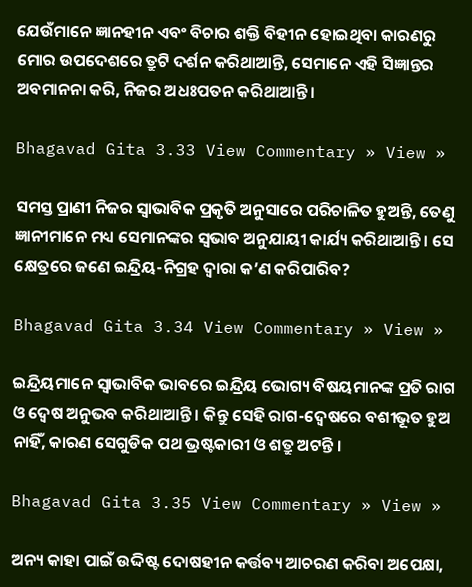ଯେଉଁମାନେ ଜ୍ଞାନହୀନ ଏବଂ ବିଚାର ଶକ୍ତି ବିହୀନ ହୋଇଥିବା କାରଣରୁ ମୋର ଉପଦେଶରେ ତ୍ରୁଟି ଦର୍ଶନ କରିଥାଆନ୍ତି, ସେମାନେ ଏହି ସିଜ୍ଞାନ୍ତର ଅବମାନନା କରି, ନିଜର ଅଧଃପତନ କରିଥାଆନ୍ତି ।

Bhagavad Gita 3.33 View Commentary » View »

ସମସ୍ତ ପ୍ରାଣୀ ନିଜର ସ୍ୱାଭାବିକ ପ୍ରକୃତି ଅନୁସାରେ ପରିଚାଳିତ ହୁଅନ୍ତି, ତେଣୁ ଜ୍ଞାନୀମାନେ ମଧ୍ୟ ସେମାନଙ୍କର ସ୍ୱଭାବ ଅନୁଯାୟୀ କାର୍ଯ୍ୟ କରିଥାଆନ୍ତି । ସେ କ୍ଷେତ୍ରରେ ଜଣେ ଇନ୍ଦ୍ରିୟ-ନିଗ୍ରହ ଦ୍ୱାରା କ’ଣ କରିପାରିବ?

Bhagavad Gita 3.34 View Commentary » View »

ଇନ୍ଦ୍ରିୟମାନେ ସ୍ୱାଭାବିକ ଭାବରେ ଇନ୍ଦ୍ରିୟ ଭୋଗ୍ୟ ବିଷୟମାନଙ୍କ ପ୍ରତି ରାଗ ଓ ଦ୍ୱେଷ ଅନୁଭବ କରିଥାଆନ୍ତି । କିନ୍ତୁ ସେହି ରାଗ-ଦ୍ୱେଷରେ ବଶୀଭୂତ ହୁଅ ନାହିଁ, କାରଣ ସେଗୁଡିକ ପଥ ଭ୍ରଷ୍ଟକାରୀ ଓ ଶତ୍ରୁ ଅଟନ୍ତି ।

Bhagavad Gita 3.35 View Commentary » View »

ଅନ୍ୟ କାହା ପାଇଁ ଉଦ୍ଦିଷ୍ଟ ଦୋଷହୀନ କର୍ତ୍ତବ୍ୟ ଆଚରଣ କରିବା ଅପେକ୍ଷା,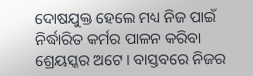ଦୋଷଯୁକ୍ତ ହେଲେ ମଧ୍ୟ ନିଜ ପାଇଁ ନିର୍ଦ୍ଧାରିତ କର୍ମର ପାଳନ କରିବା ଶ୍ରେୟସ୍କର ଅଟେ । ବାସ୍ତବରେ ନିଜର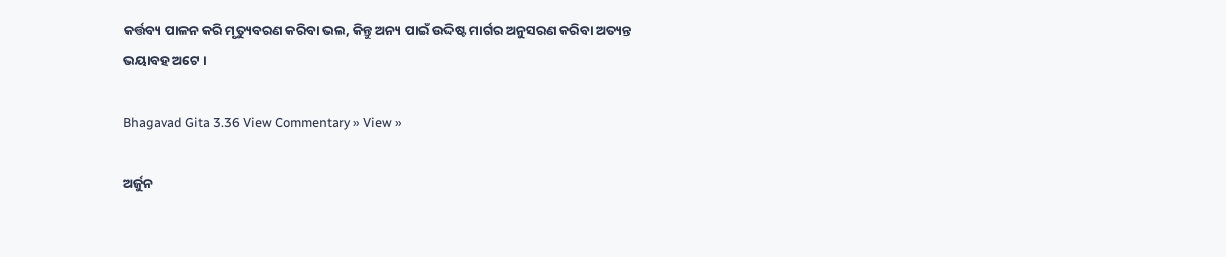କର୍ତ୍ତବ୍ୟ ପାଳନ କରି ମୃତ୍ୟୁବରଣ କରିବା ଭଲ, କିନ୍ତୁ ଅନ୍ୟ ପାଇଁ ଉଦ୍ଦିଷ୍ଟ ମାର୍ଗର ଅନୁସରଣ କରିବା ଅତ୍ୟନ୍ତ ଭୟାବହ ଅଟେ ।

Bhagavad Gita 3.36 View Commentary » View »

ଅର୍ଜୁନ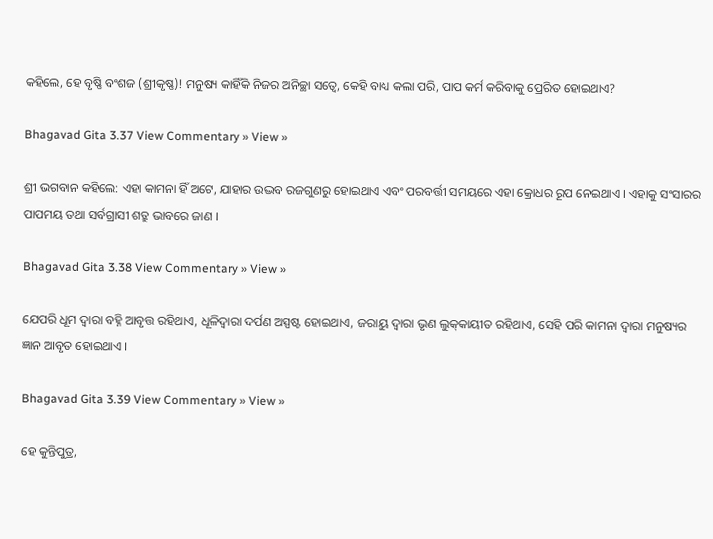କହିଲେ, ହେ ବୃଷ୍ଣି ବଂଶଜ (ଶ୍ରୀକୃଷ୍ଣ)! ମନୁଷ୍ୟ କାହିଁକି ନିଜର ଅନିଚ୍ଛା ସତ୍ୱେ, କେହି ବାଧ୍ୟ କଲା ପରି, ପାପ କର୍ମ କରିବାକୁ ପ୍ରେରିତ ହୋଇଥାଏ?

Bhagavad Gita 3.37 View Commentary » View »

ଶ୍ରୀ ଭଗବାନ କହିଲେ: ଏହା କାମନା ହିଁ ଅଟେ, ଯାହାର ଉଦ୍ଭବ ରଜଗୁଣରୁ ହୋଇଥାଏ ଏବଂ ପରବର୍ତ୍ତୀ ସମୟରେ ଏହା କ୍ରୋଧର ରୂପ ନେଇଥାଏ । ଏହାକୁ ସଂସାରର ପାପମୟ ତଥା ସର୍ବଗ୍ରାସୀ ଶତ୍ରୁ ଭାବରେ ଜାଣ ।

Bhagavad Gita 3.38 View Commentary » View »

ଯେପରି ଧୂମ ଦ୍ୱାରା ବହ୍ନି ଆବୃତ୍ତ ରହିଥାଏ, ଧୂଳିଦ୍ୱାରା ଦର୍ପଣ ଅସ୍ପଷ୍ଟ ହୋଇଥାଏ, ଜରାୟୁ ଦ୍ୱାରା ଭୃଣ ଲୁକ୍‌କାୟୀତ ରହିଥାଏ, ସେହି ପରି କାମନା ଦ୍ୱାରା ମନୁଷ୍ୟର ଜ୍ଞାନ ଆବୃତ ହୋଇଥାଏ ।

Bhagavad Gita 3.39 View Commentary » View »

ହେ କୁନ୍ତିପୁତ୍ର,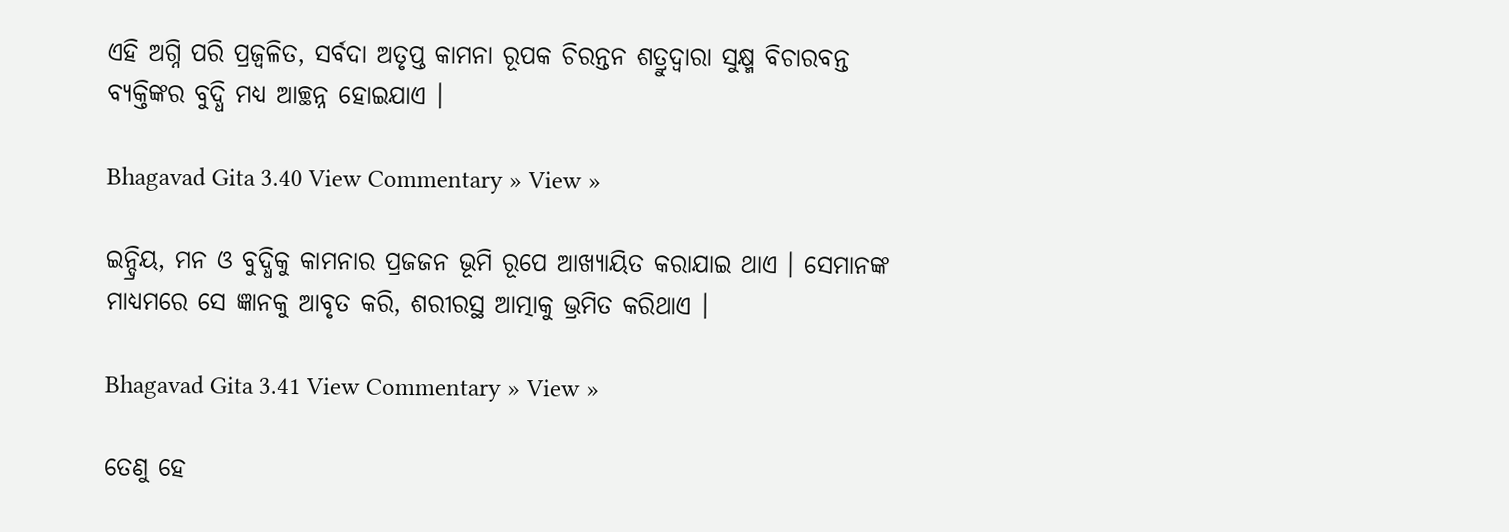ଏହି ଅଗ୍ନି ପରି ପ୍ରଜ୍ୱଳିତ, ସର୍ବଦା ଅତୃପ୍ତ କାମନା ରୂପକ ଚିରନ୍ତନ ଶତ୍ରୁଦ୍ୱାରା ସୁକ୍ଷ୍ମ ବିଚାରବନ୍ତ ବ୍ୟକ୍ତିଙ୍କର ବୁଦ୍ଧି ମଧ୍ୟ ଆଚ୍ଛନ୍ନ ହୋଇଯାଏ ।

Bhagavad Gita 3.40 View Commentary » View »

ଇନ୍ଦ୍ରିୟ, ମନ ଓ ବୁଦ୍ଧିକୁ କାମନାର ପ୍ରଜଜନ ଭୂମି ରୂପେ ଆଖ୍ୟାୟିତ କରାଯାଇ ଥାଏ । ସେମାନଙ୍କ ମାଧ୍ୟମରେ ସେ ଜ୍ଞାନକୁ ଆବୃତ କରି, ଶରୀରସ୍ଥ ଆତ୍ମାକୁ ଭ୍ରମିତ କରିଥାଏ ।

Bhagavad Gita 3.41 View Commentary » View »

ତେଣୁ ହେ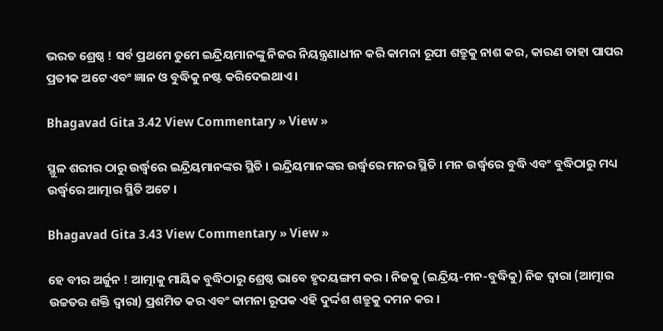ଭରତ ଶ୍ରେଷ୍ଠ ! ସର୍ବ ପ୍ରଥମେ ତୁମେ ଇନ୍ଦ୍ରିୟମାନଙ୍କୁ ନିଜର ନିୟନ୍ତ୍ରଣାଧୀନ କରି କାମନା ରୂପୀ ଶତ୍ରୁକୁ ନାଶ କର, କାରଣ ତାହା ପାପର ପ୍ରତୀକ ଅଟେ ଏବଂ ଜ୍ଞାନ ଓ ବୁଦ୍ଧିକୁ ନଷ୍ଟ କରିଦେଇଥାଏ ।

Bhagavad Gita 3.42 View Commentary » View »

ସ୍ଥୁଳ ଶରୀର ଠାରୁ ଉର୍ଦ୍ଧ୍ୱରେ ଇନ୍ଦ୍ରିୟମାନଙ୍କର ସ୍ଥିତି । ଇନ୍ଦ୍ରିୟମାନଙ୍କର ଉର୍ଦ୍ଧ୍ୱରେ ମନର ସ୍ଥିତି । ମନ ଉର୍ଦ୍ଧ୍ୱରେ ବୁଦ୍ଧି ଏବଂ ବୁଦ୍ଧିଠାରୁ ମଧ୍ୟ ଉର୍ଦ୍ଧ୍ୱରେ ଆତ୍ମାର ସ୍ଥିତି ଅଟେ ।

Bhagavad Gita 3.43 View Commentary » View »

ହେ ବୀର ଅର୍ଜୁନ ! ଆତ୍ମାକୁ ମାୟିକ ବୁଦ୍ଧିଠାରୁ ଶ୍ରେଷ୍ଠ ଭାବେ ହୃଦୟଙ୍ଗମ କର । ନିଜକୁ (ଇନ୍ଦ୍ରିୟ-ମନ-ବୁଦ୍ଧିକୁ) ନିଜ ଦ୍ୱାରା (ଆତ୍ମାର ଉଚ୍ଚତର ଶକ୍ତି ଦ୍ୱାରା) ପ୍ରଶମିତ କର ଏବଂ କାମନା ରୂପକ ଏହି ଦୁର୍ଦ୍ଦଶ ଶତ୍ରୁକୁ ଦମନ କର ।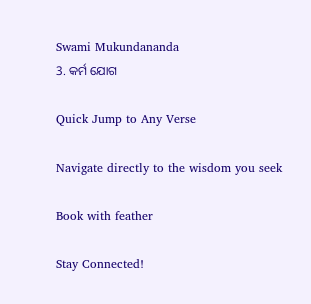Swami Mukundananda
3. କର୍ମ ଯୋଗ

Quick Jump to Any Verse

Navigate directly to the wisdom you seek

Book with feather

Stay Connected!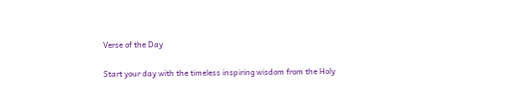Verse of the Day

Start your day with the timeless inspiring wisdom from the Holy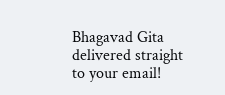Bhagavad Gita delivered straight to your email!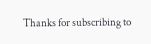Thanks for subscribing to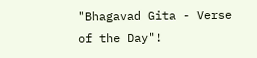"Bhagavad Gita - Verse of the Day"!